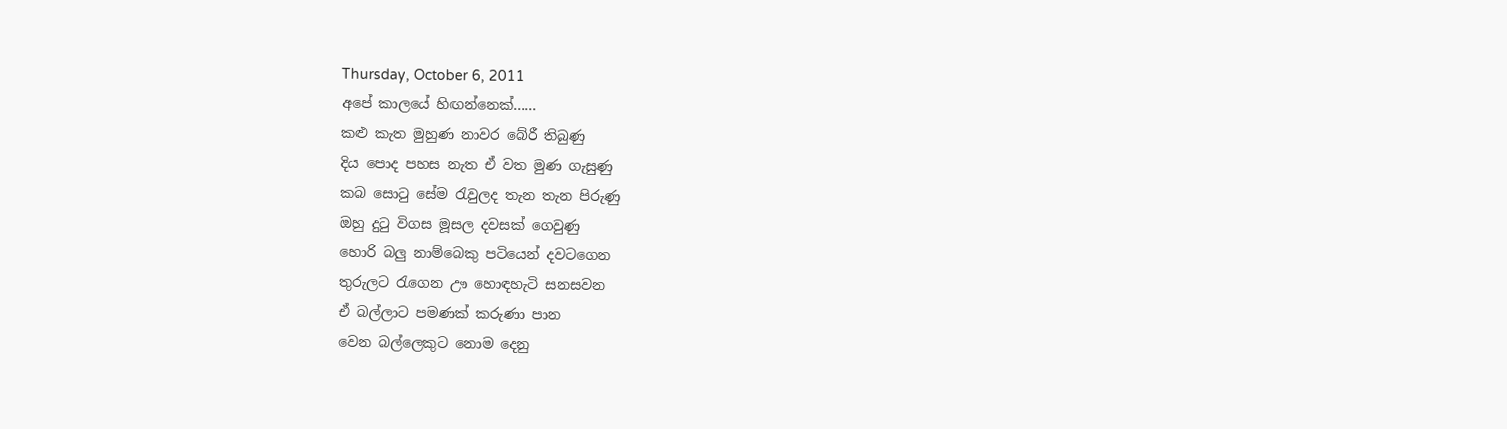Thursday, October 6, 2011
අපේ කාලයේ හිඟන්නෙක්......
කළු කැත මුහුණ නාවර බේරී තිබුණු
දිය පොද පහස නැත ඒ වත මුණ ගැසුණු
කබ සොටු සේම රැවුලද තැන තැන පිරුණු
ඔහු දුටු විගස මූසල දවසක් ගෙවුණු
හොරි බලු නාම්බෙකු පටියෙන් දවටගෙන
තුරුලට රැගෙන ඌ හොඳහැටි සනසවන
ඒ බල්ලාට පමණක් කරුණා පාන
වෙන බල්ලෙකුට නොම දෙනු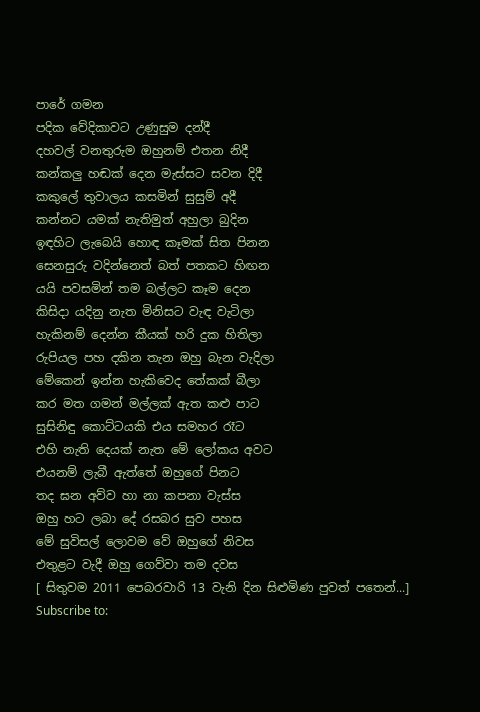පාරේ ගමන
පදික වේදිකාවට උණුසුම දන්දී
දහවල් වනතුරුම ඔහුනම් එතන නිදී
කන්කලු හඬක් දෙන මැස්සට සවන දිදී
කකුලේ තුවාලය කසමින් සුසුම් අදී
කන්නට යමක් නැතිමුත් අහුලා බුදින
ඉඳහිට ලැබෙයි හොඳ කෑමක් සිත පිනන
සෙනසුරු වදින්නෙත් බත් පතකට හිඟන
යයි පවසමින් තම බල්ලට කෑම දෙන
කිසිදා යදිනු නැත මිනිසට වැඳ වැටිලා
හැකිනම් දෙන්න කීයක් හරි දුක හිතිලා
රුපියල පහ දකින තැන ඔහු බැන වැදිලා
මේකෙන් ඉන්න හැකිවෙද තේකක් බීලා
කර මත ගමන් මල්ලක් ඇත කළු පාට
සුසිනිඳු කොට්ටයකි එය සමහර රෑට
එහි නැති දෙයක් නැත මේ ලෝකය අවට
එයනම් ලැබී ඇත්තේ ඔහුගේ පිනට
තද ඝන අව්ව හා නා කපනා වැස්ස
ඔහු හට ලබා දේ රසබර සුව පහස
මේ සුවිසල් ලොවම වේ ඔහුගේ නිවස
එතුළට වැදී ඔහු ගෙව්වා තම දවස
[ සිතුවම 2011 පෙබරවාරි 13 වැනි දින සිළුමිණ පුවත් පතෙන්...]
Subscribe to: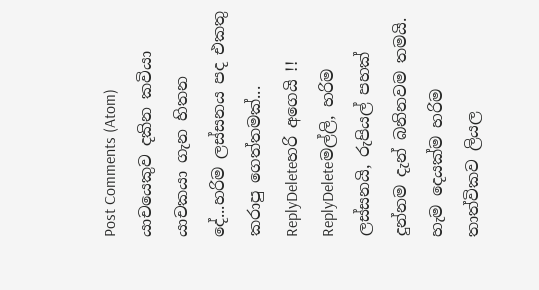Post Comments (Atom)
යාචයෙකුව දකින කවියා යාචකයා ගැන හිතන දේ...හරිම ලස්සනය පද එකතු කරාපු ගෙත්තමක්...
ReplyDeleteහරි අගෙයි !!
ReplyDeleteමල්ලි, හරිම ලස්සනයි, රුපියල් පහක් දුන්නම දැන් බනිනවම තමයි. හැම දෙයක්ම හරිම තාත්විකව ලියල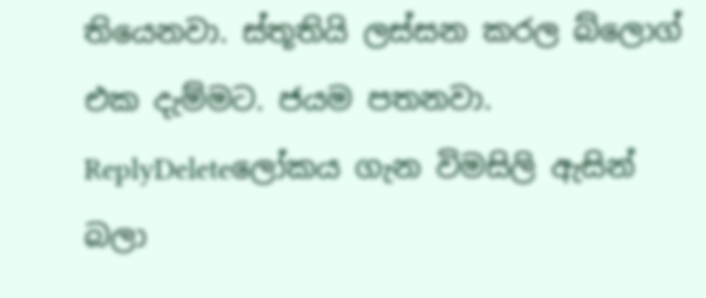තියෙනවා. ස්තූතියි ලස්සන කරල බ්ලොග් එක දැම්මට. ජයම පතනවා.
ReplyDeleteලෝකය ගැන විමසිලි ඇසින් බලා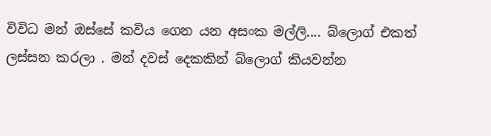විවිධ මන් ඔස්සේ කවිය ගෙන යන අසංක මල්ලි.... බ්ලොග් එකත් ලස්සන කරලා . මන් දවස් දෙකකින් බ්ලොග් කියවන්න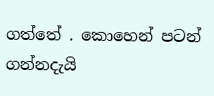ගත්තේ . කොහෙන් පටන් ගන්නදැයි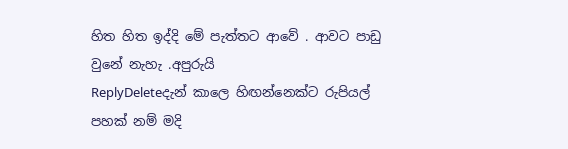හිත හිත ඉද්දි මේ පැත්තට ආවේ . ආවට පාඩු වුනේ නැහැ .අපුරුයි
ReplyDeleteදැන් කාලෙ හිඟන්නෙක්ට රුපියල් පහක් නම් මදි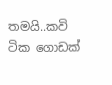තමයි..කවි ටික ගොඩක්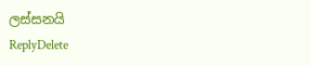ලස්සනයි
ReplyDelete